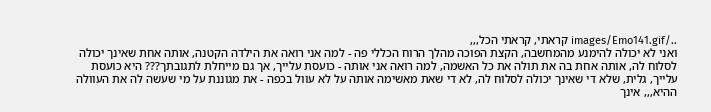../images/Emo141.gif קראתי, קראתי הכל,,,
ואני לא יכולה להימנע מהמחשבה, הקצת הפוכה מהלך הרוח הכללי פה - למה אני רואה את הילדה הקטנה, אותה אחת שאינך יכולה לסלוח לה, אותה אחת בה את תולה את כל האשמה, למה רואה אני אותה - כועסת עלייך, אך גם מייחלת לתגובתך??? היא כועסת עלייך, גלית, שלא די שאינך יכולה לסלוח לה, לא די שאת מאשימה אותה על לא עוול בכפה - את מגוננת על מי שעשה לה את העוולה ההיא,,, אינך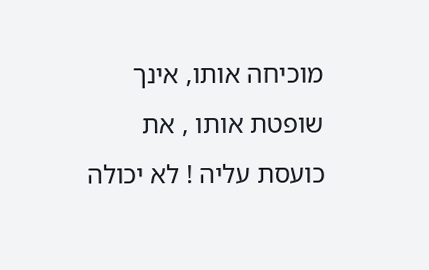מוכיחה אותו, אינך שופטת אותו , את כועסת עליה ! לא יכולה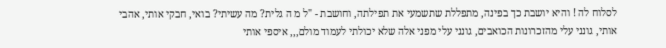לסלוח לה ! והיא יושבת כך בפינה, מתפללת שתשמעי את תפילתה, וחושבת - "ל מ ה גלית? מה עשיתי? בואי, חבקי אותי, אהבי אותי, גונני עלי מהזכרונות הכואבים, גונני עלי מפני אלה שלא יכולתי לעמוד מולם,,, איספי אותי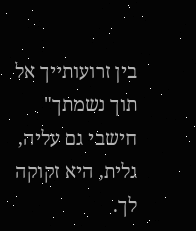בין זרועותייך אל תוך נשמתך" חישבי גם עליה, גלית, היא זקוקה לך.